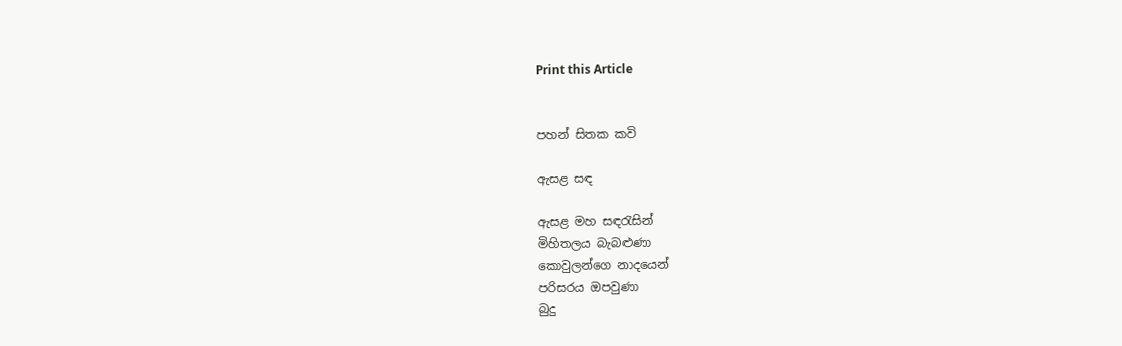Print this Article


පහන් සිතක කවි

ඇසළ සඳ

ඇසළ මහ සඳරැසින්
මිහිතලය බැබළුණා
කොවුලන්ගෙ නාදයෙන්
පරිසරය ඔපවුණා
බුදු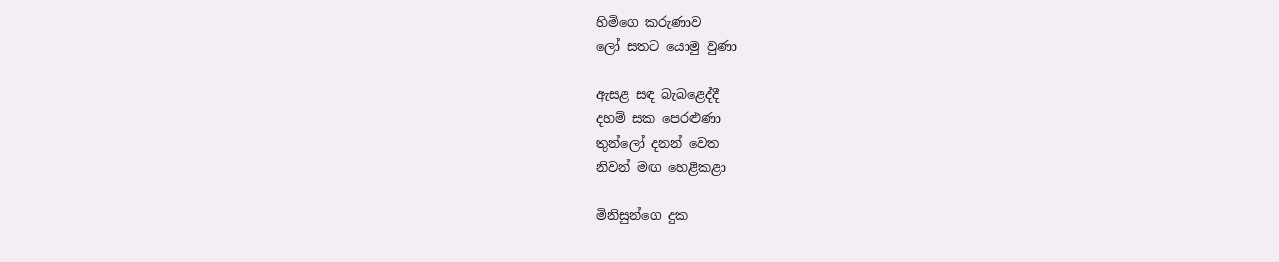හිමිගෙ කරුණාව
ලෝ සතට යොමු වුණා

ඇසළ සඳ බැබළෙද්දී
දහම් සක පෙරළුණා
තුන්ලෝ දනන් වෙත
නිවන් මඟ හෙළිකළා

මිනිසුන්ගෙ දුක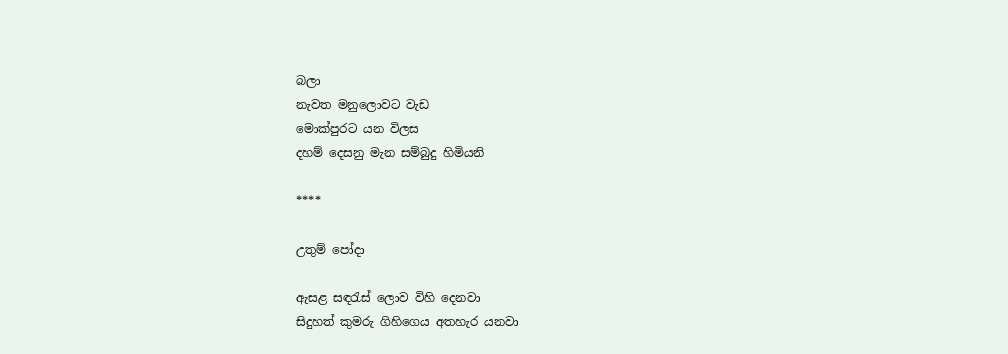බලා
නැවත මනුලොවට වැඩ
මොක්පුරට යන විලස
දහම් දෙසනු මැන සම්බුදු හිමියනි

****

උතුම් පෝදා

ඇසළ සඳරැස් ලොව විහි දෙනවා
සිදුහත් කුමරු ගිහිගෙය අතහැර යනවා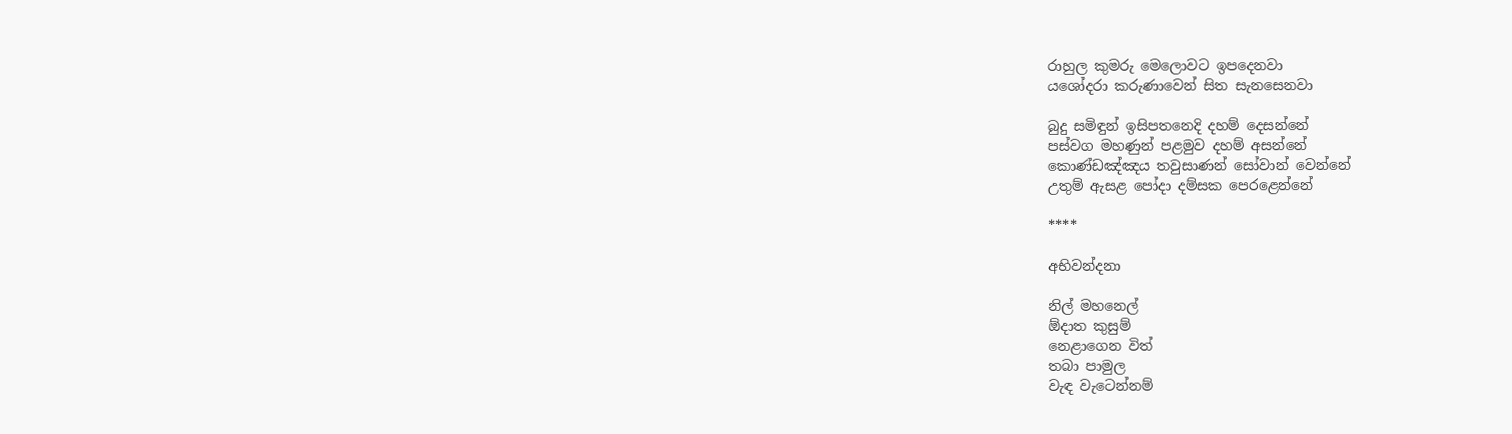රාහුල කුමරු මෙලොවට ඉපදෙනවා
යශෝදරා කරුණාවෙන් සිත සැනසෙනවා

බුදු සමිඳුන් ඉසිපතනෙදි දහම් දෙසන්නේ
පස්වග මහණුන් පළමුව දහම් අසන්නේ
කොණ්ඩඤ්ඤය තවුසාණන් සෝවාන් වෙන්නේ
උතුම් ඇසළ පෝදා දම්සක පෙරළෙන්නේ

****

අභිවන්දනා

නිල් මහනෙල්
ඕදාත කුසුම්
නෙළාගෙන විත්
තබා පාමුල
වැඳ වැටෙන්නම්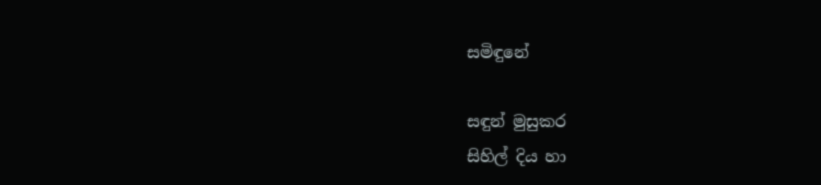සමිඳුනේ

සඳුන් මුසුකර
සිහිල් දිය හා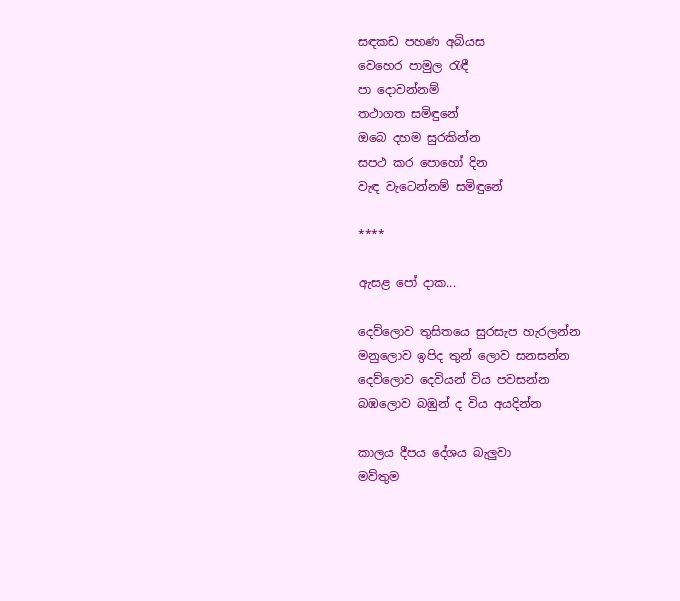සඳකඩ පහණ අබියස
වෙහෙර පාමුල රැඳී
පා දොවන්නම්
තථාගත සමිඳුනේ
ඔබෙ දහම සුරකින්න
සපථ කර පොහෝ දින
වැඳ වැටෙන්නම් සමිඳුනේ

****

ඇසළ පෝ දාක...

දෙව්ලොව තුසිතයෙ සුරසැප හැරලන්න
මනුලොව ඉපිද තුන් ලොව සනසන්න
දෙව්ලොව දෙවියන් විය පවසන්න
බඹලොව බඹුන් ද විය අයදින්න

කාලය දීපය දේශය බැලුවා
මව්තුම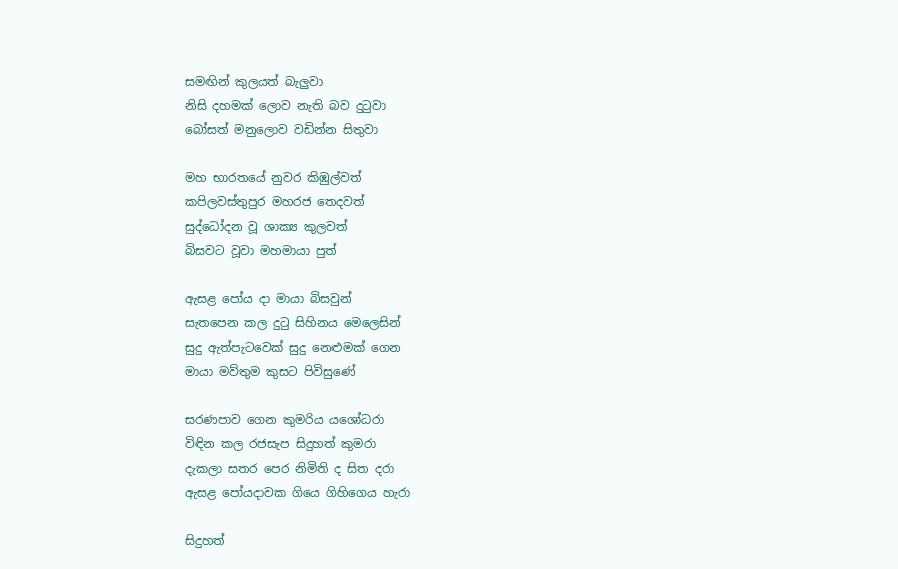සමඟින් කුලයත් බැලුවා
නිසි දහමක් ලොව නැති බව දුටුවා
බෝසත් මනුලොව වඩින්න සිතුවා

මහ භාරතයේ නුවර කිඹුල්වත්
කපිලවස්තුපුර මහරජ තෙදවත්
සුද්ධෝදන වූ ශාක්‍ය කුලවත්
බිසවට වූවා මහමායා පුත්

ඇසළ පෝය දා මායා බිසවුන්
සැතපෙන කල දුටු සිහිනය මෙලෙසින්
සුදු ඇත්පැටවෙක් සුදු නෙළුමක් ගෙන
මායා මව්තුම කුසට පිවිසුණේ

සරණපාව ගෙන කුමරිය යශෝධරා
විඳින කල රජසැප සිදුහත් කුමරා
දැකලා සතර පෙර නිමිති ද සිත දරා
ඇසළ පෝයදාවක ගියෙ ගිහිගෙය හැරා

සිදුහත්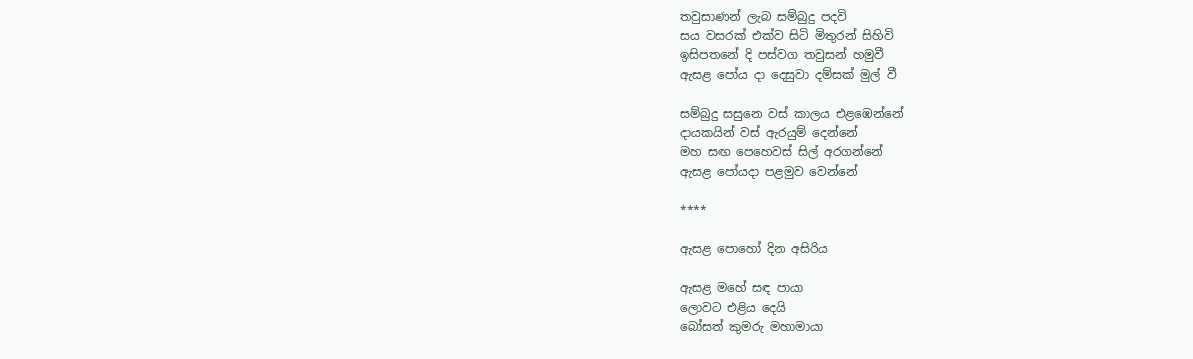තවුසාණන් ලැබ සම්බුදු පදවි
සය වසරක් එක්ව සිටි මිතුරන් සිහිවි
ඉසිපතනේ දි පස්වග තවුසන් හමුවී
ඇසළ පෝය දා දෙසුවා දම්සක් මුල් වී

සම්බුදු සසුනෙ වස් කාලය එළඹෙන්නේ
දායකයින් වස් ඇරයුම් දෙන්නේ
මහ සඟ පෙහෙවස් සිල් අරගන්නේ
ඇසළ පෝයදා පළමුව වෙන්නේ

****

ඇසළ පොහෝ දින අසිරිය

ඇසළ මහේ සඳ පායා
ලොවට එළිය දෙයි
බෝසත් කුමරු මහාමායා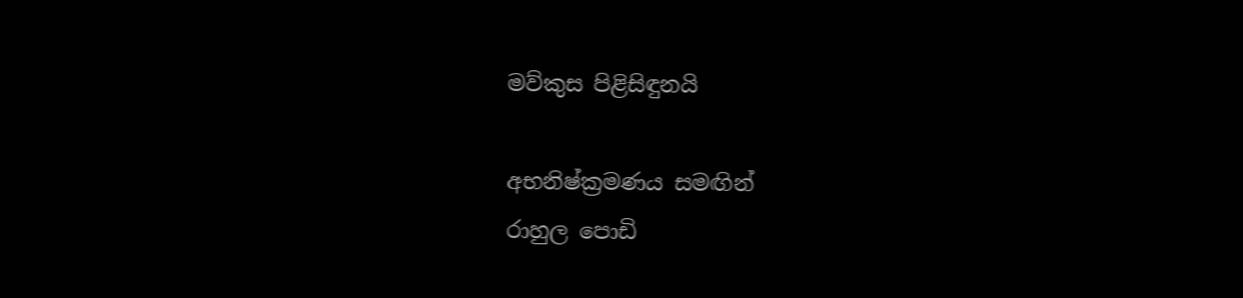මව්කුස පිළිසිඳුනයි

අභනිෂ්ක්‍රමණය සමඟින්
රාහුල පොඩි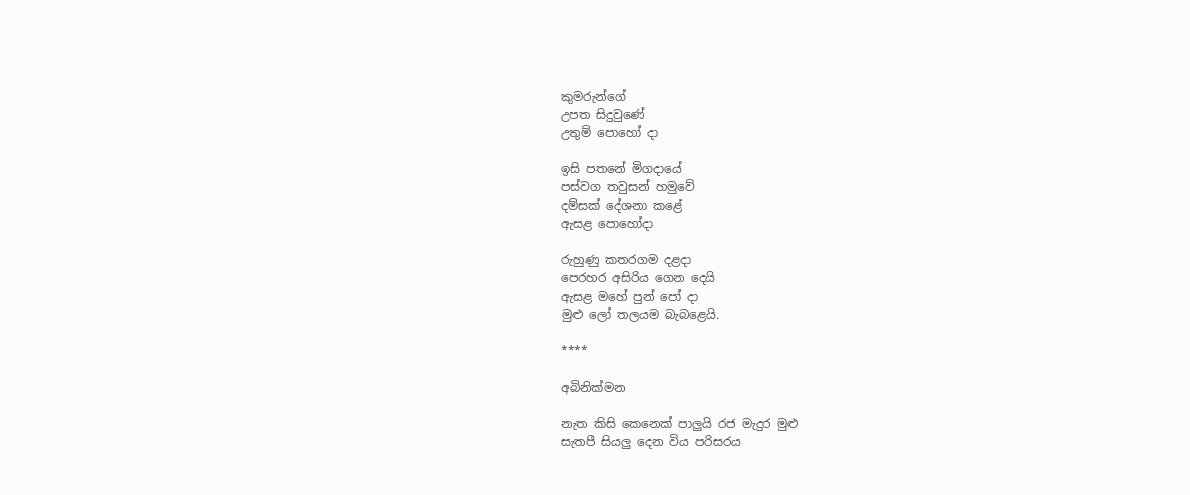කුමරුන්ගේ
උපත සිදුවුණේ
උතුම් පොහෝ දා

ඉසි පතනේ මිගදායේ
පස්වග තවුසන් හමුවේ
දම්සක් දේශනා කළේ
ඇසළ පොහෝදා

රුහුණු කතරගම දළදා
පෙරහර අසිරිය ගෙන දෙයි
ඇසළ මහේ පුන් පෝ දා
මුළු ලෝ තලයම බැබළෙයි.

****

අබිනික්මන

නැත කිසි කෙනෙක් පාලුයි රජ මැදුර මුළු
සැතපී සියලු දෙන විය පරිසරය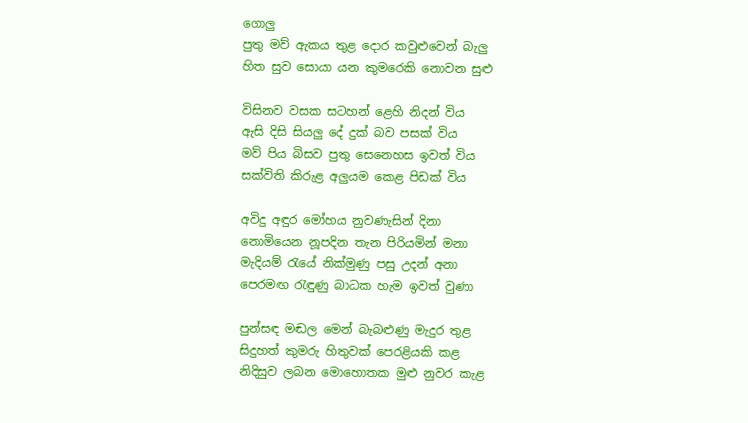ගොලු
පුතු මව් ඇකය තුළ දොර කවුළුවෙන් බැලු
හිත සුව සොයා යන කුමරෙකි නොවන සුළු

විසිනව වසක සටහන් ළෙහි නිදන් විය
ඇසි දිසි සියලු දේ දුක් බව පසක් විය
මව් පිය බිසව පුතු සෙනෙහස ඉවත් විය
සක්විති කිරුළ අලුයම කෙළ පිඩක් විය

අවිදු අඳුර මෝහය නුවණැසින් දිනා
නොමියෙන නූපදින තැන පිරියමින් මනා
මැදියම් රැයේ නික්මුණු පසු උදන් අනා
පෙරමඟ රැඳුණු බාධක හැම ඉවත් වුණා

පුන්සඳ මඬල මෙන් බැබළුණු මැදුර තුළ
සිදුහත් කුමරු හිතුවක් පෙරළියකි කළ
නිදිසුව ලබන මොහොතක මුළු නුවර කැළ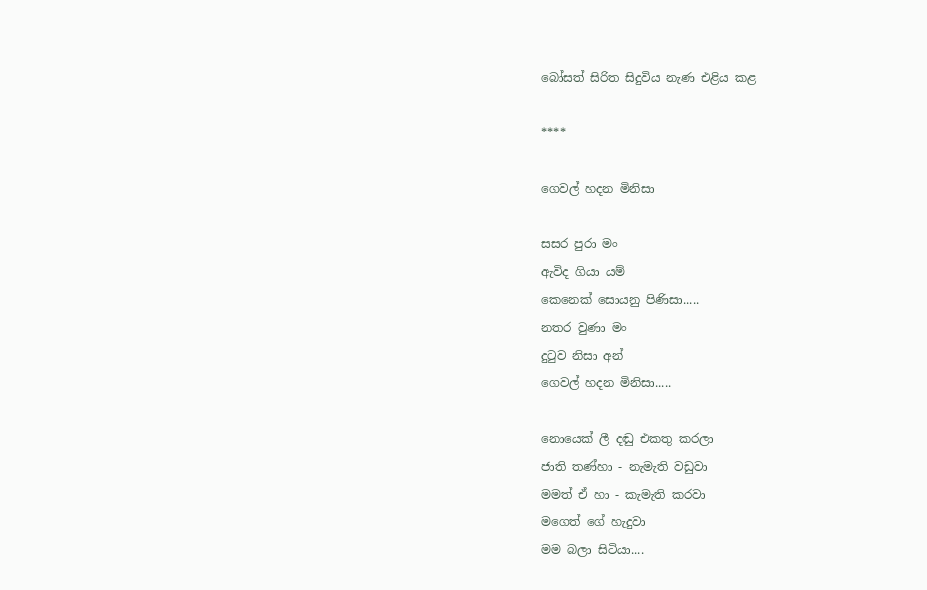බෝසත් සිරිත සිදුවිය නැණ එළිය කළ

****

ගෙවල් හදන මිනිසා

සසර පුරා මං
ඇවිද ගියා යම්
කෙනෙක් සොයනු පිණිසා.....
නතර වුණා මං
දුටුව නිසා අන්
ගෙවල් හදන මිනිසා.....

නොයෙක් ලී දඬු එකතු කරලා
ජාති තණ්හා - නැමැති වඩුවා
මමත් ඒ හා - කැමැති කරවා
මගෙත් ගේ හැදුවා
මම බලා සිටියා....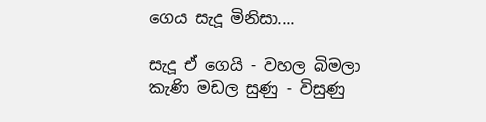ගෙය සැදූ මිනිසා....

සැදූ ඒ ගෙයි - වහල බිමලා
කැණි මඩල සුණු - විසුණු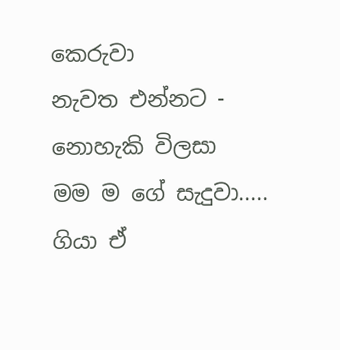කෙරුවා
නැවත එන්නට - නොහැකි විලසා
මම ම ගේ සැදුවා.....
ගියා ඒ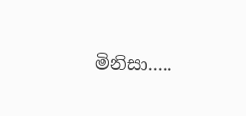මිනිසා.....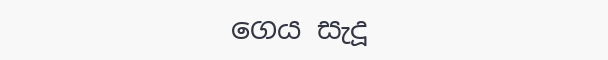ගෙය සැදූ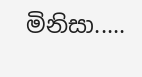මිනිසා.....